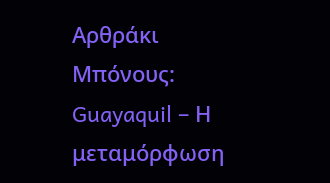Αρθράκι Μπόνους: Guayaquil – Η μεταμόρφωση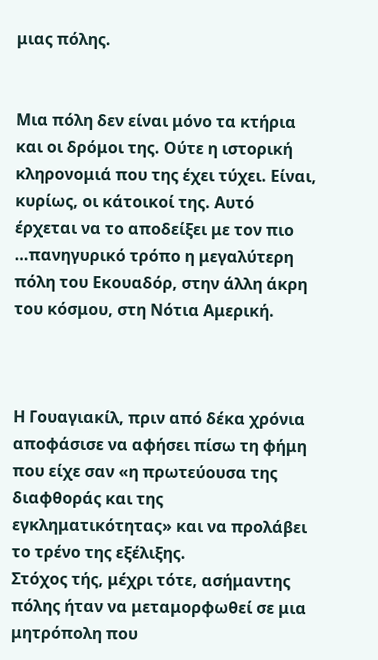μιας πόλης.


Μια πόλη δεν είναι μόνο τα κτήρια και οι δρόμοι της. Ούτε η ιστορική κληρονομιά που της έχει τύχει. Είναι, κυρίως, οι κάτοικοί της. Αυτό έρχεται να το αποδείξει με τον πιο …πανηγυρικό τρόπο η μεγαλύτερη πόλη του Εκουαδόρ, στην άλλη άκρη του κόσμου, στη Νότια Αμερική.



Η Γουαγιακίλ, πριν από δέκα χρόνια αποφάσισε να αφήσει πίσω τη φήμη που είχε σαν «η πρωτεύουσα της διαφθοράς και της εγκληματικότητας» και να προλάβει το τρένο της εξέλιξης.
Στόχος τής, μέχρι τότε, ασήμαντης πόλης ήταν να μεταμορφωθεί σε μια μητρόπολη που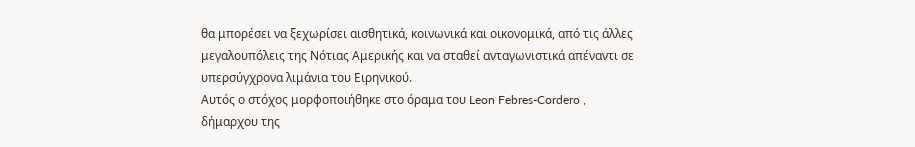θα μπορέσει να ξεχωρίσει αισθητικά, κοινωνικά και οικονομικά, από τις άλλες μεγαλουπόλεις της Νότιας Αμερικής και να σταθεί ανταγωνιστικά απέναντι σε υπερσύγχρονα λιμάνια του Ειρηνικού.
Αυτός ο στόχος μορφοποιήθηκε στο όραμα του Leon Febres-Cordero , δήμαρχου της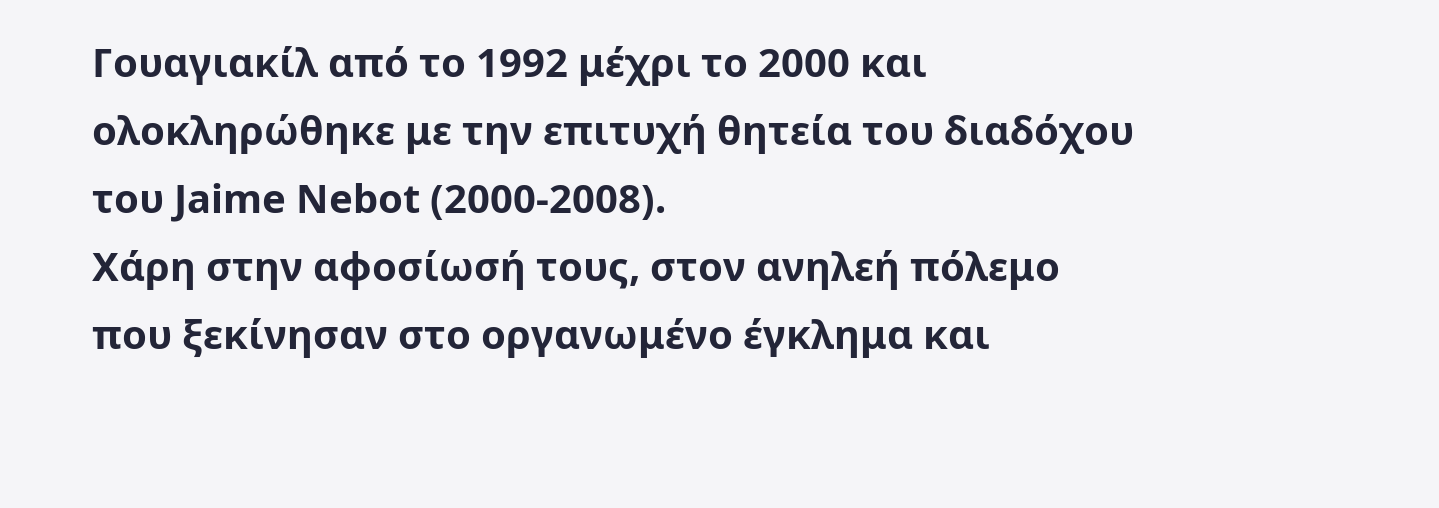Γουαγιακίλ από το 1992 μέχρι το 2000 και ολοκληρώθηκε με την επιτυχή θητεία του διαδόχου του Jaime Nebot (2000-2008).
Χάρη στην αφοσίωσή τους, στον ανηλεή πόλεμο που ξεκίνησαν στο οργανωμένο έγκλημα και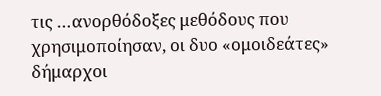τις …ανορθόδοξες μεθόδους που χρησιμοποίησαν, οι δυο «ομοιδεάτες» δήμαρχοι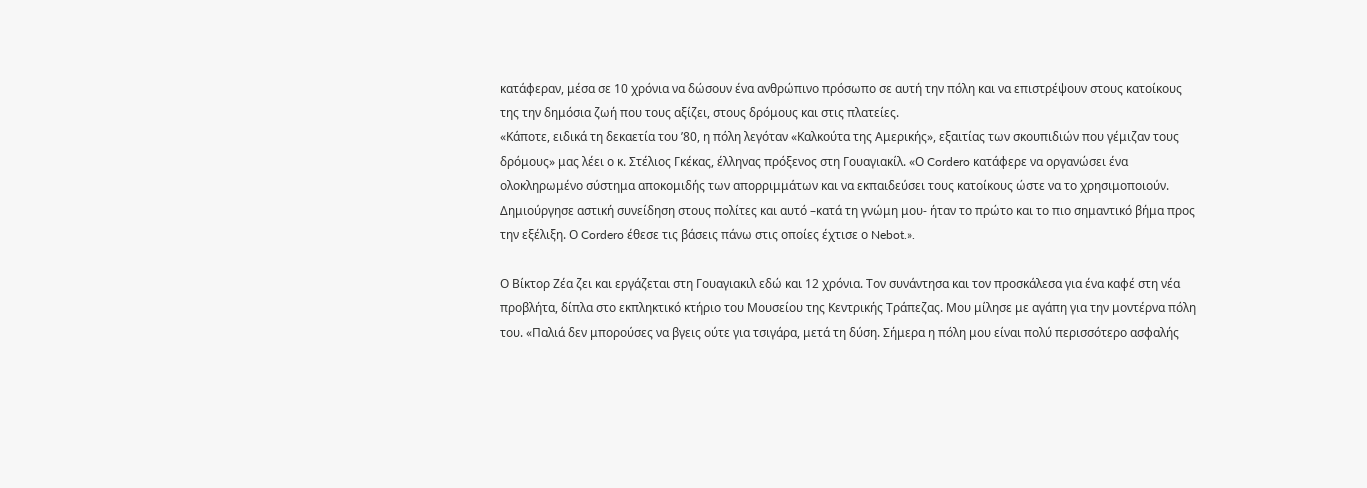κατάφεραν, μέσα σε 10 χρόνια να δώσουν ένα ανθρώπινο πρόσωπο σε αυτή την πόλη και να επιστρέψουν στους κατοίκους της την δημόσια ζωή που τους αξίζει, στους δρόμους και στις πλατείες.
«Κάποτε, ειδικά τη δεκαετία του ’80, η πόλη λεγόταν «Καλκούτα της Αμερικής», εξαιτίας των σκουπιδιών που γέμιζαν τους δρόμους» μας λέει ο κ. Στέλιος Γκέκας, έλληνας πρόξενος στη Γουαγιακίλ. «Ο Cordero κατάφερε να οργανώσει ένα ολοκληρωμένο σύστημα αποκομιδής των απορριμμάτων και να εκπαιδεύσει τους κατοίκους ώστε να το χρησιμοποιούν. Δημιούργησε αστική συνείδηση στους πολίτες και αυτό –κατά τη γνώμη μου- ήταν το πρώτο και το πιο σημαντικό βήμα προς την εξέλιξη. Ο Cordero έθεσε τις βάσεις πάνω στις οποίες έχτισε ο Nebot.».

Ο Βίκτορ Ζέα ζει και εργάζεται στη Γουαγιακιλ εδώ και 12 χρόνια. Τον συνάντησα και τον προσκάλεσα για ένα καφέ στη νέα προβλήτα, δίπλα στο εκπληκτικό κτήριο του Μουσείου της Κεντρικής Τράπεζας. Μου μίλησε με αγάπη για την μοντέρνα πόλη του. «Παλιά δεν μπορούσες να βγεις ούτε για τσιγάρα, μετά τη δύση. Σήμερα η πόλη μου είναι πολύ περισσότερο ασφαλής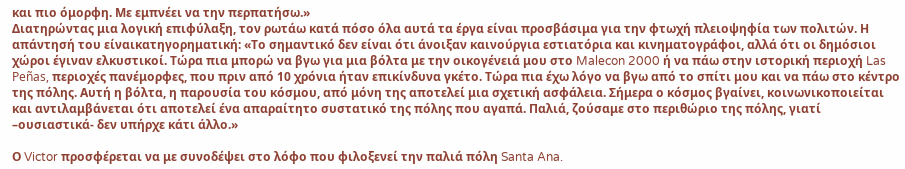και πιο όμορφη. Με εμπνέει να την περπατήσω.»
Διατηρώντας μια λογική επιφύλαξη, τον ρωτάω κατά πόσο όλα αυτά τα έργα είναι προσβάσιμα για την φτωχή πλειοψηφία των πολιτών. Η απάντησή του είναικατηγορηματική: «Το σημαντικό δεν είναι ότι άνοιξαν καινούργια εστιατόρια και κινηματογράφοι, αλλά ότι οι δημόσιοι χώροι έγιναν ελκυστικοί. Τώρα πια μπορώ να βγω για μια βόλτα με την οικογένειά μου στο Malecon 2000 ή να πάω στην ιστορική περιοχή Las Peñas, περιοχές πανέμορφες, που πριν από 10 χρόνια ήταν επικίνδυνα γκέτο. Τώρα πια έχω λόγο να βγω από το σπίτι μου και να πάω στο κέντρο της πόλης. Αυτή η βόλτα, η παρουσία του κόσμου, από μόνη της αποτελεί μια σχετική ασφάλεια. Σήμερα ο κόσμος βγαίνει, κοινωνικοποιείται και αντιλαμβάνεται ότι αποτελεί ένα απαραίτητο συστατικό της πόλης που αγαπά. Παλιά, ζούσαμε στο περιθώριο της πόλης, γιατί –ουσιαστικά- δεν υπήρχε κάτι άλλο.»

Ο Victor προσφέρεται να με συνοδέψει στο λόφο που φιλοξενεί την παλιά πόλη Santa Ana.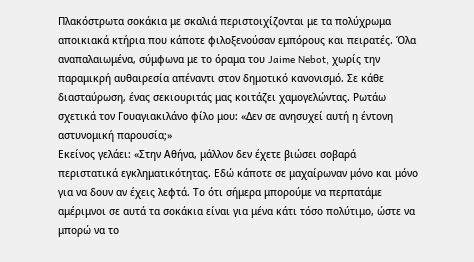Πλακόστρωτα σοκάκια με σκαλιά περιστοιχίζονται με τα πολύχρωμα αποικιακά κτήρια που κάποτε φιλοξενούσαν εμπόρους και πειρατές. Όλα αναπαλαιωμένα, σύμφωνα με το όραμα του Jaime Nebot, χωρίς την παραμικρή αυθαιρεσία απέναντι στον δημοτικό κανονισμό. Σε κάθε διασταύρωση, ένας σεκιουριτάς μας κοιτάζει χαμογελώντας. Ρωτάω σχετικά τον Γουαγιακιλάνο φίλο μου: «Δεν σε ανησυχεί αυτή η έντονη αστυνομική παρουσία;»
Εκείνος γελάει: «Στην Αθήνα, μάλλον δεν έχετε βιώσει σοβαρά περιστατικά εγκληματικότητας. Εδώ κάποτε σε μαχαίρωναν μόνο και μόνο για να δουν αν έχεις λεφτά. Το ότι σήμερα μπορούμε να περπατάμε αμέριμνοι σε αυτά τα σοκάκια είναι για μένα κάτι τόσο πολύτιμο, ώστε να μπορώ να το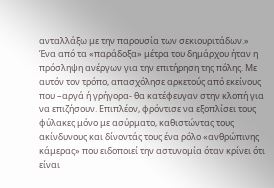ανταλλάξω με την παρουσία των σεκιουριτάδων.»
Ένα από τα «παράδοξα» μέτρα του δημάρχου ήταν η πρόσληψη ανέργων για την επιτήρηση της πόλης. Με αυτόν τον τρόπο, απασχόλησε αρκετούς από εκείνους που –αργά ή γρήγορα- θα κατέφευγαν στην κλοπή για να επιζήσουν. Επιπλέον, φρόντισε να εξοπλίσει τους φύλακες μόνο με ασύρματο, καθιστώντας τους ακίνδυνους και δίνοντάς τους ένα ρόλο «ανθρώπινης κάμερας» που ειδοποιεί την αστυνομία όταν κρίνει ότι είναι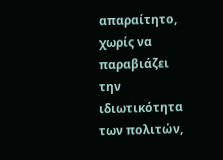απαραίτητο, χωρίς να παραβιάζει την ιδιωτικότητα των πολιτών,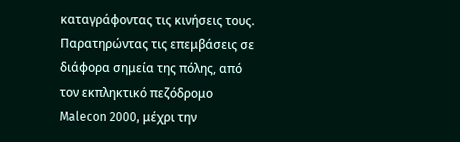καταγράφοντας τις κινήσεις τους.
Παρατηρώντας τις επεμβάσεις σε διάφορα σημεία της πόλης, από τον εκπληκτικό πεζόδρομο Malecon 2000, μέχρι την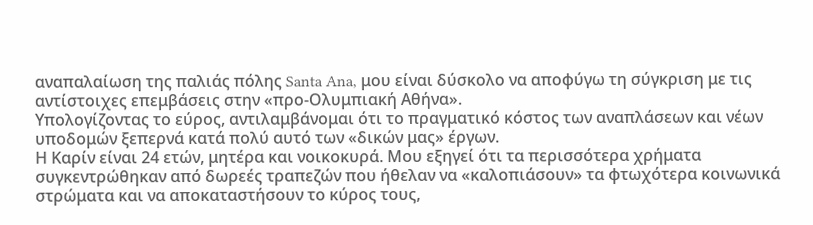αναπαλαίωση της παλιάς πόλης Santa Ana, μου είναι δύσκολο να αποφύγω τη σύγκριση με τις αντίστοιχες επεμβάσεις στην «προ-Ολυμπιακή Αθήνα».
Υπολογίζοντας το εύρος, αντιλαμβάνομαι ότι το πραγματικό κόστος των αναπλάσεων και νέων υποδομών ξεπερνά κατά πολύ αυτό των «δικών μας» έργων.
Η Καρίν είναι 24 ετών, μητέρα και νοικοκυρά. Μου εξηγεί ότι τα περισσότερα χρήματα συγκεντρώθηκαν από δωρεές τραπεζών που ήθελαν να «καλοπιάσουν» τα φτωχότερα κοινωνικά στρώματα και να αποκαταστήσουν το κύρος τους,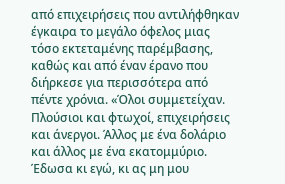από επιχειρήσεις που αντιλήφθηκαν έγκαιρα το μεγάλο όφελος μιας τόσο εκτεταμένης παρέμβασης, καθώς και από έναν έρανο που διήρκεσε για περισσότερα από πέντε χρόνια. «Όλοι συμμετείχαν. Πλούσιοι και φτωχοί, επιχειρήσεις και άνεργοι. Άλλος με ένα δολάριο και άλλος με ένα εκατομμύριο. Έδωσα κι εγώ, κι ας μη μου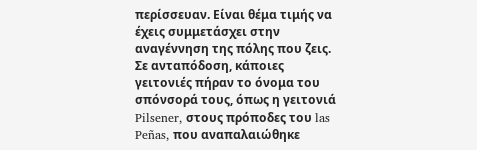περίσσευαν. Είναι θέμα τιμής να έχεις συμμετάσχει στην αναγέννηση της πόλης που ζεις. Σε ανταπόδοση, κάποιες γειτονιές πήραν το όνομα του σπόνσορά τους, όπως η γειτονιά Pilsener, στους πρόποδες του las Peñas, που αναπαλαιώθηκε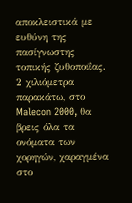αποκλειστικά με ευθύνη της πασίγνωστης τοπικής ζυθοποιΐας. 2 χιλιόμετρα παρακάτω, στο Malecon 2000, θα βρεις όλα τα ονόματα των χορηγών, χαραγμένα στο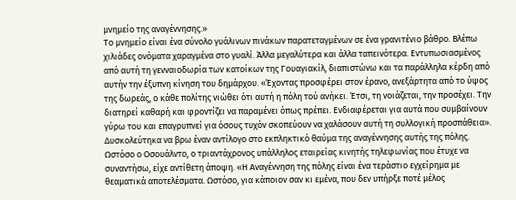μνημείο της αναγέννησης.»
Το μνημείο είναι ένα σύνολο γυάλινων πινάκων παρατεταγμένων σε ένα γρανιτένιο βάθρο. Βλέπω χιλιάδες ονόματα χαραγμένα στο γυαλί. Άλλα μεγαλύτερα και άλλα ταπεινότερα. Εντυπωσιασμένος από αυτή τη γενναιοδωρία των κατοίκων της Γουαγιακίλ, διαπιστώνω και τα παράλληλα κέρδη από αυτήν την έξυπνη κίνηση του δημάρχου. «Έχοντας προσφέρει στον έρανο, ανεξάρτητα από το ύψος της δωρεάς, ο κάθε πολίτης νιώθει ότι αυτή η πόλη τού ανήκει. Έτσι, τη νοιάζεται, την προσέχει. Την διατηρεί καθαρή και φροντίζει να παραμένει όπως πρέπει. Ενδιαφέρεται για αυτά που συμβαίνουν γύρω του και επαγρυπνεί για όσους τυχόν σκοπεύουν να χαλάσουν αυτή τη συλλογική προσπάθεια».
Δυσκολεύτηκα να βρω έναν αντίλογο στο εκπληκτικό θαύμα της αναγέννησης αυτής της πόλης. Ωστόσο ο Οσουάλντο, ο τριαντάχρονος υπάλληλος εταιρείας κινητής τηλεφωνίας που έτυχε να συναντήσω, είχε αντίθετη άποψη. «Η Αναγέννηση της πόλης είναι ένα τεράστιο εγχείρημα με θεαματικά αποτελέσματα. Ωστόσο, για κάποιον σαν κι εμένα, που δεν υπήρξε ποτέ μέλος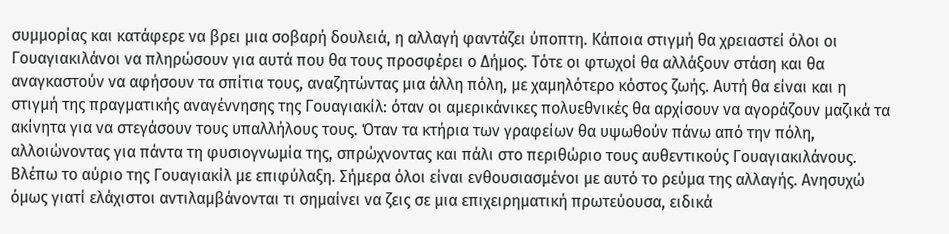συμμορίας και κατάφερε να βρει μια σοβαρή δουλειά, η αλλαγή φαντάζει ύποπτη. Κάποια στιγμή θα χρειαστεί όλοι οι Γουαγιακιλάνοι να πληρώσουν για αυτά που θα τους προσφέρει ο Δήμος. Τότε οι φτωχοί θα αλλάξουν στάση και θα αναγκαστούν να αφήσουν τα σπίτια τους, αναζητώντας μια άλλη πόλη, με χαμηλότερο κόστος ζωής. Αυτή θα είναι και η στιγμή της πραγματικής αναγέννησης της Γουαγιακίλ: όταν οι αμερικάνικες πολυεθνικές θα αρχίσουν να αγοράζουν μαζικά τα ακίνητα για να στεγάσουν τους υπαλλήλους τους. Όταν τα κτήρια των γραφείων θα υψωθούν πάνω από την πόλη, αλλοιώνοντας για πάντα τη φυσιογνωμία της, σπρώχνοντας και πάλι στο περιθώριο τους αυθεντικούς Γουαγιακιλάνους. Βλέπω το αύριο της Γουαγιακίλ με επιφύλαξη. Σήμερα όλοι είναι ενθουσιασμένοι με αυτό το ρεύμα της αλλαγής. Ανησυχώ όμως γιατί ελάχιστοι αντιλαμβάνονται τι σημαίνει να ζεις σε μια επιχειρηματική πρωτεύουσα, ειδικά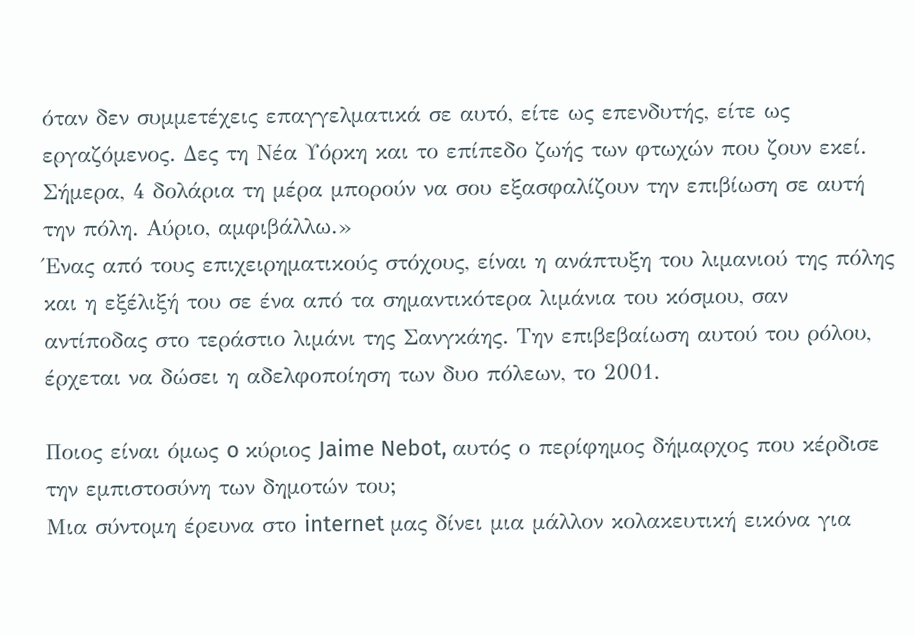όταν δεν συμμετέχεις επαγγελματικά σε αυτό, είτε ως επενδυτής, είτε ως εργαζόμενος. Δες τη Νέα Υόρκη και το επίπεδο ζωής των φτωχών που ζουν εκεί. Σήμερα, 4 δολάρια τη μέρα μπορούν να σου εξασφαλίζουν την επιβίωση σε αυτή την πόλη. Αύριο, αμφιβάλλω.»
Ένας από τους επιχειρηματικούς στόχους, είναι η ανάπτυξη του λιμανιού της πόλης και η εξέλιξή του σε ένα από τα σημαντικότερα λιμάνια του κόσμου, σαν αντίποδας στο τεράστιο λιμάνι της Σανγκάης. Την επιβεβαίωση αυτού του ρόλου, έρχεται να δώσει η αδελφοποίηση των δυο πόλεων, το 2001.

Ποιος είναι όμως o κύριος Jaime Nebot, αυτός ο περίφημος δήμαρχος που κέρδισε την εμπιστοσύνη των δημοτών του;
Μια σύντομη έρευνα στο internet μας δίνει μια μάλλον κολακευτική εικόνα για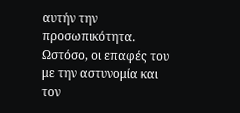αυτήν την προσωπικότητα. Ωστόσο, οι επαφές του με την αστυνομία και τον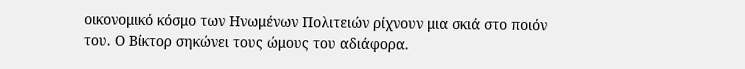οικονομικό κόσμο των Ηνωμένων Πολιτειών ρίχνουν μια σκιά στο ποιόν του. Ο Βίκτορ σηκώνει τους ώμους του αδιάφορα.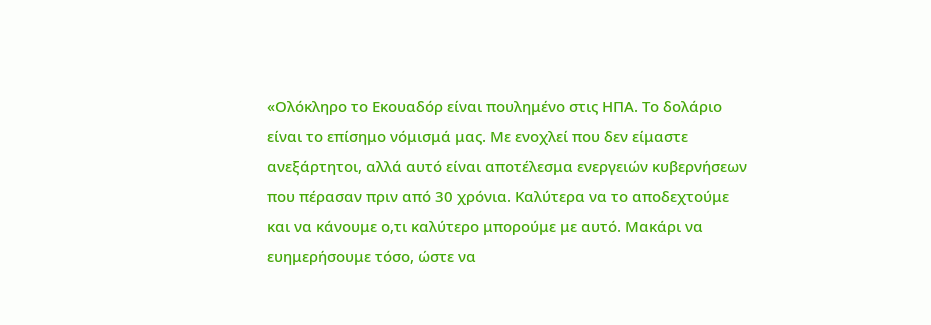«Ολόκληρο το Εκουαδόρ είναι πουλημένο στις ΗΠΑ. Το δολάριο είναι το επίσημο νόμισμά μας. Με ενοχλεί που δεν είμαστε ανεξάρτητοι, αλλά αυτό είναι αποτέλεσμα ενεργειών κυβερνήσεων που πέρασαν πριν από 30 χρόνια. Καλύτερα να το αποδεχτούμε και να κάνουμε ο,τι καλύτερο μπορούμε με αυτό. Μακάρι να ευημερήσουμε τόσο, ώστε να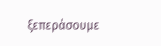ξεπεράσουμε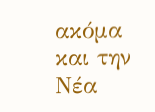ακόμα και την Νέα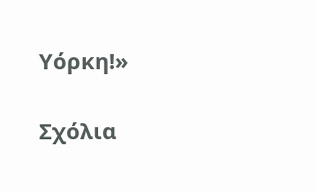Υόρκη!»

Σχόλια